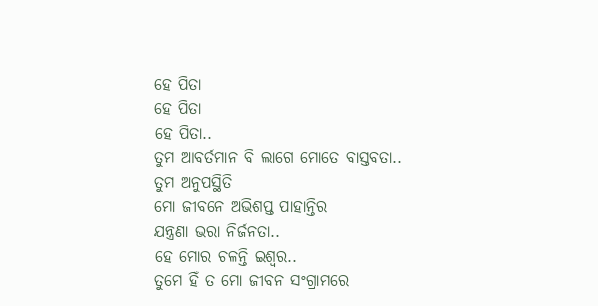ହେ ପିତା
ହେ ପିତା
ହେ ପିତା..
ତୁମ ଆବର୍ତମାନ ବି ଲାଗେ ମୋତେ ବାସ୍ତବତା..
ତୁମ ଅନୁପସ୍ଥିତି
ମୋ ଜୀବନେ ଅଭିଶପ୍ତ ପାହାନ୍ତିର
ଯନ୍ତ୍ରଣା ଭରା ନିର୍ଜନତା..
ହେ ମୋର ଚଳନ୍ତି ଇଶ୍ଵର..
ତୁମେ ହିଁ ତ ମୋ ଜୀବନ ସଂଗ୍ରାମରେ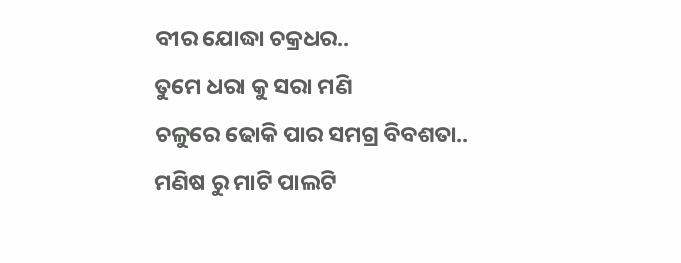ବୀର ଯୋଦ୍ଧା ଚକ୍ରଧର..
ତୁମେ ଧରା କୁ ସରା ମଣି
ଚଳୁରେ ଢୋକି ପାର ସମଗ୍ର ବିବଶତା..
ମଣିଷ ରୁ ମାଟି ପାଲଟି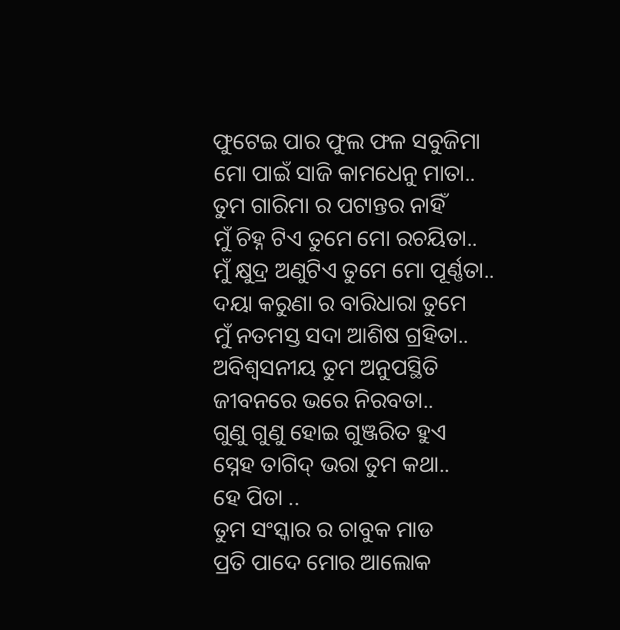ଫୁଟେଇ ପାର ଫୁଲ ଫଳ ସବୁଜିମା
ମୋ ପାଇଁ ସାଜି କାମଧେନୁ ମାତା..
ତୁମ ଗାରିମା ର ପଟାନ୍ତର ନାହିଁ
ମୁଁ ଚିହ୍ନ ଟିଏ ତୁମେ ମୋ ରଚୟିତା..
ମୁଁ କ୍ଷୁଦ୍ର ଅଣୁଟିଏ ତୁମେ ମୋ ପୂର୍ଣ୍ଣତା..
ଦୟା କରୁଣା ର ବାରିଧାରା ତୁମେ
ମୁଁ ନତମସ୍ତ ସଦା ଆଶିଷ ଗ୍ରହିତା..
ଅବିଶ୍ୱସନୀୟ ତୁମ ଅନୁପସ୍ଥିତି
ଜୀବନରେ ଭରେ ନିରବତା..
ଗୁଣୁ ଗୁଣୁ ହୋଇ ଗୁଞ୍ଜରିତ ହୁଏ
ସ୍ନେହ ତାଗିଦ୍ ଭରା ତୁମ କଥା..
ହେ ପିତା ..
ତୁମ ସଂସ୍କାର ର ଚାବୁକ ମାଡ
ପ୍ରତି ପାଦେ ମୋର ଆଲୋକ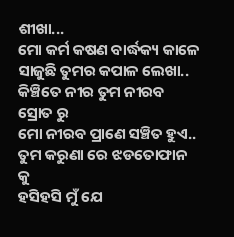ଶୀଖା...
ମୋ କର୍ମ କଷଣ ବାର୍ଦ୍ଧକ୍ୟ କାଳେ
ସାଜୁଛି ତୁମର କପାଳ ଲେଖା..
କିଞ୍ଚିତେ ନୀର ତୁମ ନୀରବ ସ୍ରୋତ ରୁ
ମୋ ନୀରବ ପ୍ରାଣେ ସଞ୍ଚିତ ହୁଏ..
ତୁମ କରୁଣା ରେ ଝଡତୋଫାନ କୁ
ହସିହସି ମୁଁ ଯେ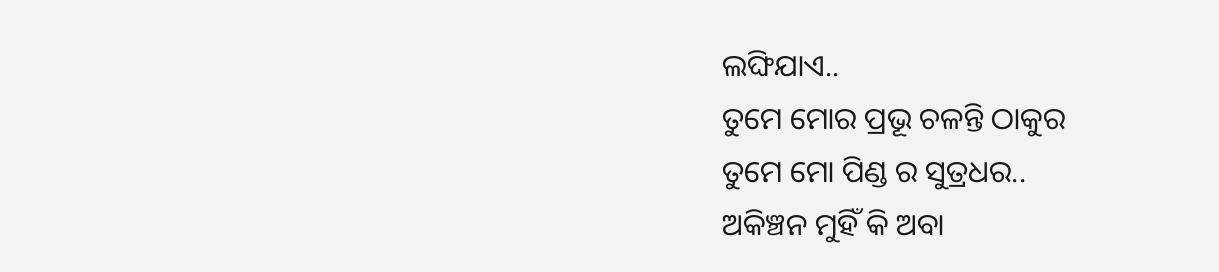ଲଙ୍ଘିଯାଏ..
ତୁମେ ମୋର ପ୍ରଭୂ ଚଳନ୍ତି ଠାକୁର
ତୁମେ ମୋ ପିଣ୍ଡ ର ସୁତ୍ରଧର..
ଅକିଞ୍ଚନ ମୁହିଁ କି ଅବା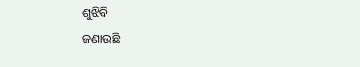ଶୁଝିବି
ଜଣାଉଛି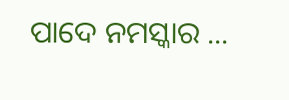ପାଦେ ନମସ୍କାର ...